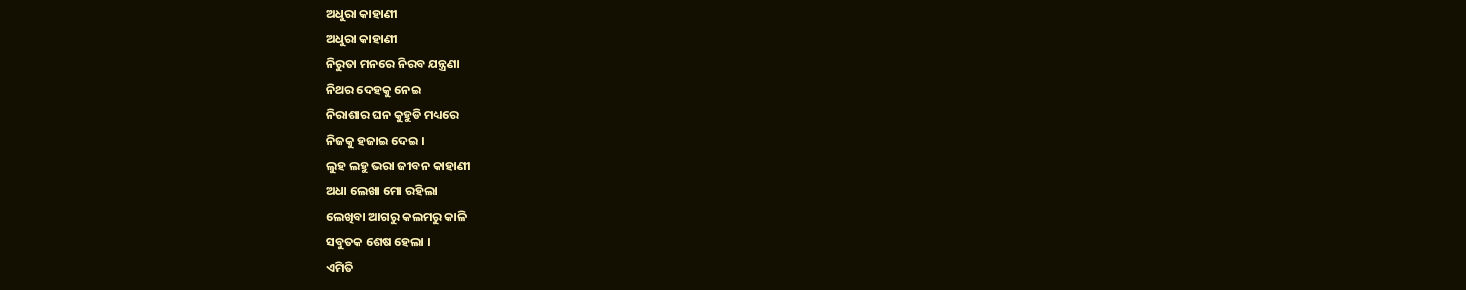ଅଧୁରା କାହାଣୀ
ଅଧୁରା କାହାଣୀ
ନିରୁତା ମନରେ ନିରବ ଯନ୍ତ୍ରଣା
ନିଥର ଦେହକୁ ନେଇ
ନିରାଶାର ଘନ କୁହୁଡି ମଧ୍ୟରେ
ନିଜକୁ ହଜାଇ ଦେଇ ।
ଲୁହ ଲହୁ ଭରା ଜୀବନ କାହାଣୀ
ଅଧା ଲେଖା ମୋ ରହିଲା
ଲେଖିବା ଆଗରୁ କଲମରୁ କାଳି
ସବୁତକ ଶେଷ ହେଲା ।
ଏମିତି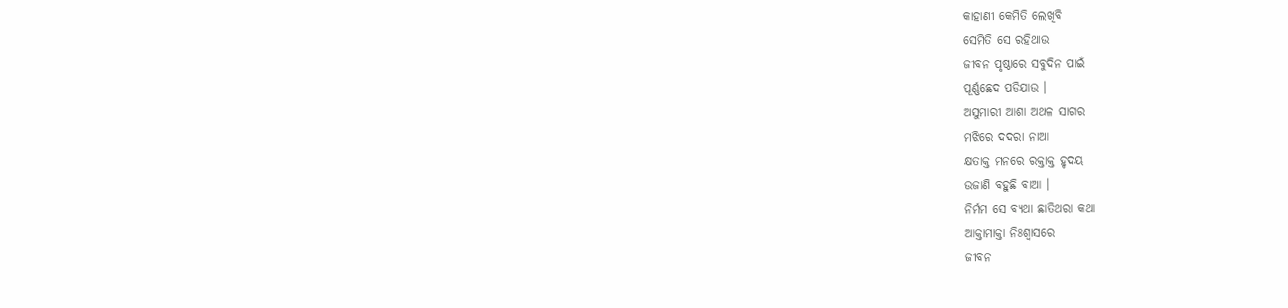କାହାଣୀ କେମିତି ଲେଖିବି
ସେମିତି ସେ ରହିଥାଉ
ଜୀବନ ପୃଷ୍ଠାରେ ସବୁଦିନ ପାଇଁ
ପୂର୍ଣ୍ଣଛେଦ ପଡିଯାଉ ।
ଅସୁମାରୀ ଆଶା ଅଥଳ ସାଗର
ମଝିରେ ଦଦରା ନାଆ
କ୍ଷତାକ୍ତ ମନରେ ରକ୍ତାକ୍ତ ହୃଦୟ
ଉଜାଣି ବହୁଛି ବାଆ ।
ନିର୍ମମ ସେ ବ୍ଯଥା ଛାତିଥରା କଥା
ଆକ୍ତାମାକ୍ତା ନିଃଶ୍ବାସରେ
ଜୀବନ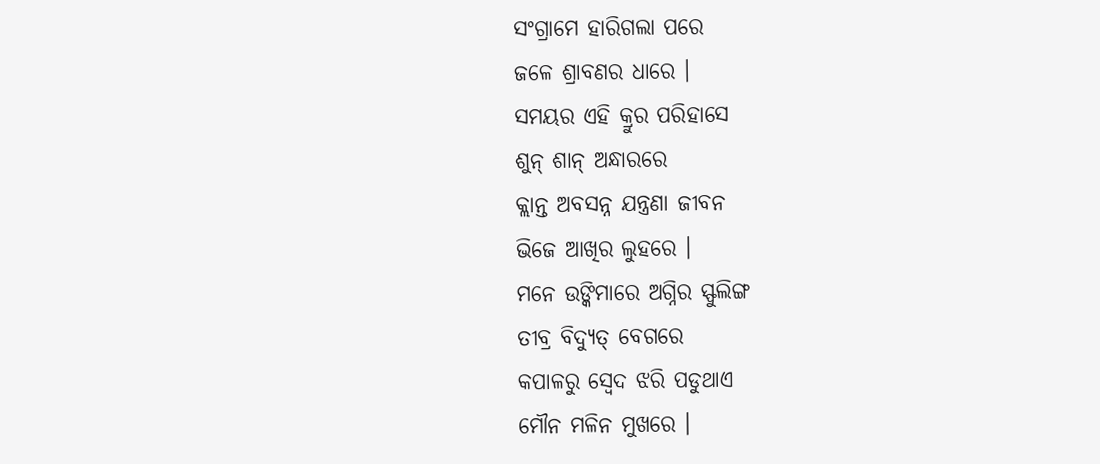ସଂଗ୍ରାମେ ହାରିଗଲା ପରେ
ଜଳେ ଶ୍ରାବଣର ଧାରେ ।
ସମୟର ଏହି କ୍ରୁର ପରିହାସେ
ଶୁନ୍ ଶାନ୍ ଅନ୍ଧାରରେ
କ୍ଲାନ୍ତ ଅବସନ୍ନ ଯନ୍ତ୍ରଣା ଜୀବନ
ଭିଜେ ଆଖିର ଲୁହରେ ।
ମନେ ଉଙ୍କିମାରେ ଅଗ୍ନିର ସ୍ଫୁଲିଙ୍ଗ
ତୀବ୍ର ବିଦ୍ଯୁତ୍ ବେଗରେ
କପାଳରୁ ସ୍ବେଦ ଝରି ପଡୁଥାଏ
ମୌନ ମଳିନ ମୁଖରେ ।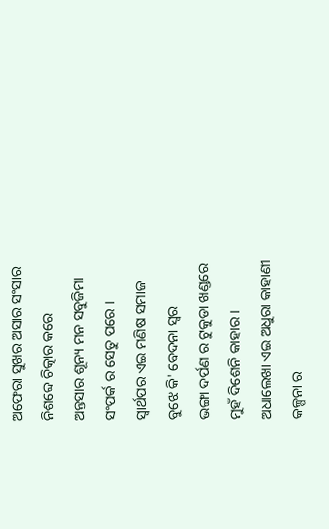ଅଫେରା ସୁଖର ଅସାର ସଂସାର
ନିଶବ୍ଦେ ଚିତ୍କାର କରେ
ଅନ୍ତସାର ଶୂନ୍ୟ ମନ ସବୁଜିମା
ସଂପର୍କ ର ସେତୁ ପରେ ।
ସ୍ବାର୍ଥପର ଏଇ ମଣିଷ ସମାଜ
ବୁଝେ କି' ବେଦନା ସ୍ବର
ଭଙ୍ଗା ଦର୍ପଣ ର ଟୁକୁଡା ଖଣ୍ଡରେ
ମୁହଁ ଦିଶେନି କାହାର ।
ଅଧାଲେଖା ଏଇ ଅଧୁରା କାହାଣୀ
କଳ୍ପନା ର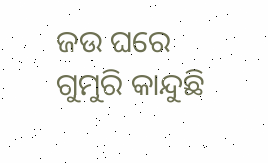ଜଉ ଘରେ
ଗୁମୁରି କାନ୍ଦୁଛି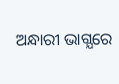ଅନ୍ଧାରୀ ଭାଗ୍ଯରେ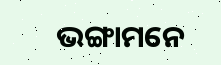ଭଙ୍ଗାମନେ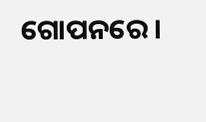ଗୋପନରେ ।